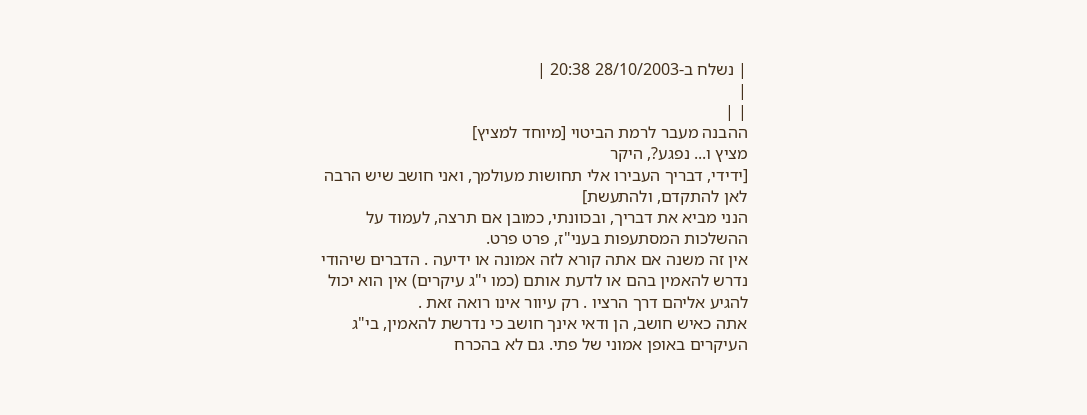| נשלח ב-28/10/2003 20:38 |
|
| |
ההבנה מעבר לרמת הביטוי [מיוחד למציץ]
מציץ ו... נפגע?, היקר
[ידידי, דבריך העבירו אלי תחושות מעולמך, ואני חושב שיש הרבה לאן להתקדם, ולהתעשת]
הנני מביא את דבריך, ובכוונתי, כמובן אם תרצה, לעמוד על ההשלכות המסתעפות בעני"ז, פרט פרט.
אין זה משנה אם אתה קורא לזה אמונה או ידיעה . הדברים שיהודי נדרש להאמין בהם או לדעת אותם (כמו י"ג עיקרים) אין הוא יכול להגיע אליהם דרך הרציו . רק עיוור אינו רואה זאת .
אתה כאיש חושב, הן ודאי אינך חושב כי נדרשת להאמין, בי"ג העיקרים באופן אמוני של פתי. גם לא בהכרח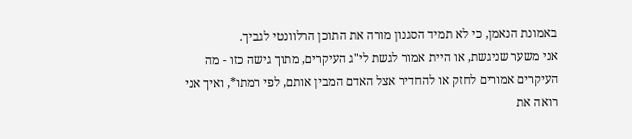באמונת הנאמן, כי לא תמיד הסגנון מורה את התוכן הרלוונטי לגביך.
אני משער שניגשת, או היית אמור לגשת לי"ג העיקרים, מתוך גישה כזו - מה העיקרים אמורים לחזק או להחדיר אצל האדם המבין אותם, לפי רמתו*, ואיך אני רואה את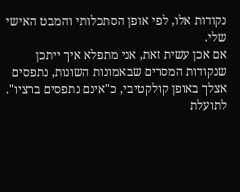נקודות אלו, לפי אופן הסתכלותי והמבט האישי שלי.
אם אכן עשית זאת, אני מתפלא איך ייתכן שנקודות המסרים שבאמונות השונות, נתפסים אצלך באופן קולקטיבי, כ"אינם נתפסים ברציו".
לתועלת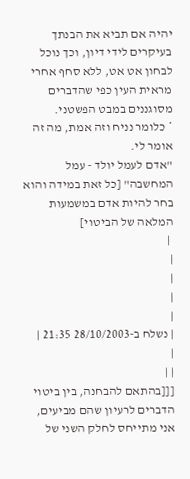יהיה אם תביא את הבנתך בעיקרים לידי דיון, וכך נוכל לבחון אט אט, ללא סחף אחרי מראית העין כפי שהדברים מסוגננים במבט הפשטני.
* כלומר נניח וזה אמת, מה זה אומר לי.
"אדם לעמל יולד - עמל המחשבה" [כל זאת במידה והוא בחר להיות אדם במשמעות המלאה של הביטוי]
 |
|
|
|
|
| נשלח ב-28/10/2003 21:35 |
|
| |
[[[בהתאם להבחנה, בין ביטוי הדברים לרעיון שהם מביעים, אני מתייחס לחלק השני של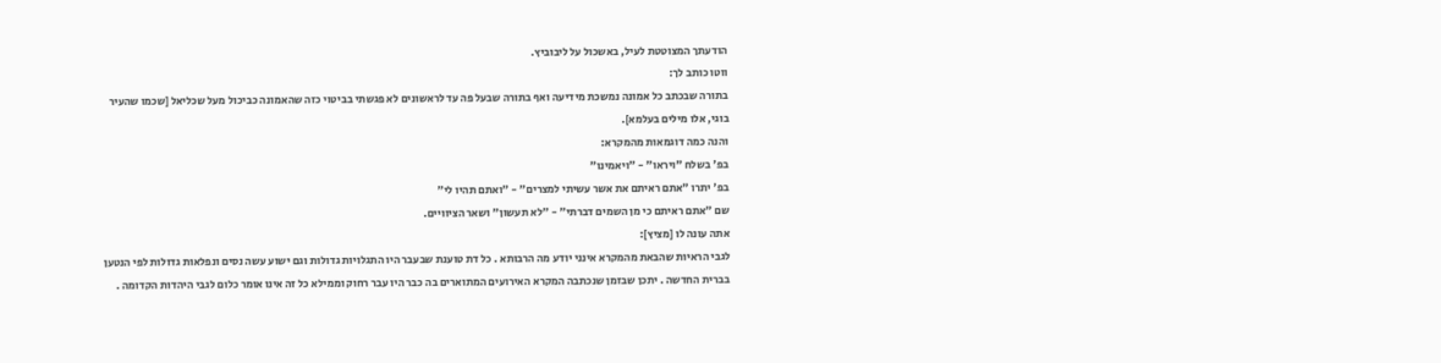הודעתך המצוטטת לעיל, באשכול על ליבוביץ.
ווטו כותב לך:
בתורה שבכתב כל אמונה נמשכת מידיעה ואף בתורה שבעל פה עד לראשונים לא פגשתי בביטוי כזה שהאמונה כביכול מעל שכליאל [שכמו שהעיר בוגי, אלו מילים בעלמא].
והנה כמה דוגמאות מהמקרא:
בפ' בשלח "ויראו" - "ויאמינו"
בפ' יתרו "אתם ראיתם את אשר עשיתי למצרים" - "ואתם תהיו לי"
שם "אתם ראיתם כי מן השמים דברתי" - "לא תעשון" ושאר הציוויים.
אתה עונה לו [מציץ]:
לגבי הראיות שהבאת מהמקרא אינני יודע מה הרבותא . כל דת טוענת שבעבר היו התגלויות גדולות וגם ישוע עשה נסים ונפלאות גדולות לפי הנטען בברית החדשה . יתכן שבזמן שנכתבה המקרא האירועים המתוארים בה כבר היו עבר רחוק וממילא כל זה אינו אומר כלום לגבי היהדות הקדומה .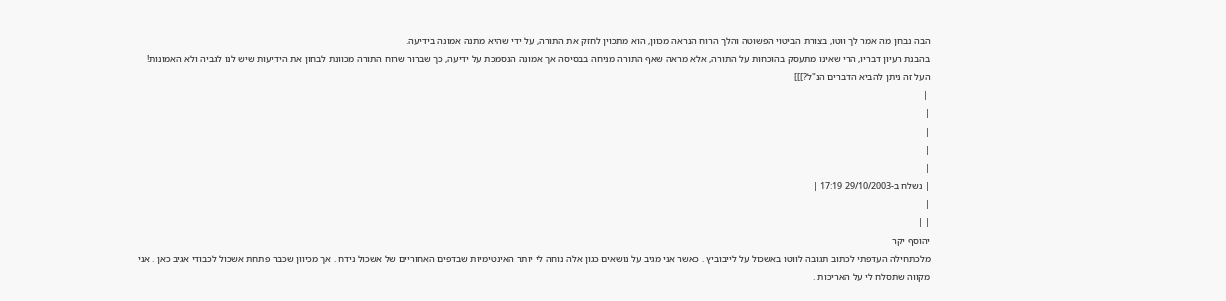הבה נבחן מה אמר לך ווטו, בצורת הביטוי הפשוטה והלך הרוח הנראה מכוון, הוא מתכוין לחזק את התורה, על ידי שהיא מתנה אמונה בידיעה.
בהבנת רעיון דבריו, הרי שאינו מתעסק בהוכחות על התורה, אלא מראה שאף התורה מניחה בבסיסה אך אמונה הנסמכת על ידיעה, כך שברור שרוח התורה מכוונת לבחון את הידיעות שיש לנו לגביה ולא האמונות!
העל זה ניתן להביא הדברים הנ"ל?]]]
 |
|
|
|
|
| נשלח ב-29/10/2003 17:19 |
|
| |
יהוסף יקר
מלכתחילה העדפתי לכתוב תגובה לווטו באשכול על לייבוביץ . כאשר אני מגיב על נושאים כגון אלה נוחה לי יותר האינטימיות שבדפים האחוריים של אשכול נידח . אך מכיוון שכבר פתחת אשכול לכבודי אגיב כאן . אני מקווה שתסלח לי על האריכות .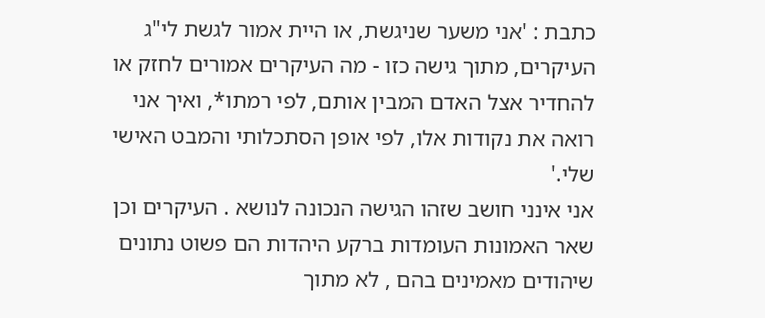כתבת : 'אני משער שניגשת, או היית אמור לגשת לי"ג העיקרים, מתוך גישה כזו - מה העיקרים אמורים לחזק או להחדיר אצל האדם המבין אותם, לפי רמתו*, ואיך אני רואה את נקודות אלו, לפי אופן הסתכלותי והמבט האישי שלי.'
אני אינני חושב שזהו הגישה הנכונה לנושא . העיקרים וכן שאר האמונות העומדות ברקע היהדות הם פשוט נתונים שיהודים מאמינים בהם , לא מתוך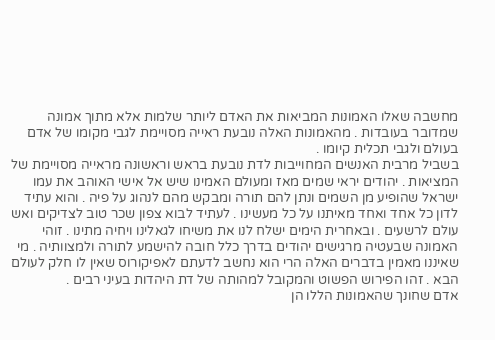מחשבה שאלו האמונות המביאות את האדם ליותר שלמות אלא מתוך אמונה שמדובר בעובדות . מהאמונות האלה נובעת ראייה מסויימת לגבי מקומו של אדם בעולם ולגבי תכלית קיומו .
בשביל מרבית האנשים המחוייבות לדת נובעת בראש וראשונה מראייה מסויימת של המציאות . יהודים יראי שמים מאז ומעולם האמינו שיש אל אישי האוהב את עמו ישראל שהופיע מן השמים ונתן להם תורה ומבקש מהם לנהוג על פיה . והוא עתיד לדון כל אחד ואחד מאיתנו על כל מעשינו . לעתיד לבוא צפון שכר טוב לצדיקים ואש עולם לרשעים . ובאחרית הימים ישלח לנו את משיחו לגאלינו ויחיה מתינו . זוהי האמונה שבעטיה מרגישים יהודים בדרך כלל חובה להישמע לתורה ולמצוותיה . מי שאיננו מאמין בדברים האלה הרי הוא נחשב לדעתם לאפיקורוס שאין לו חלק לעולם הבא . זהו הפירוש הפשוט והמקובל למהותה של דת היהדות בעיני רבים .
אדם שחונך שהאמונות הללו הן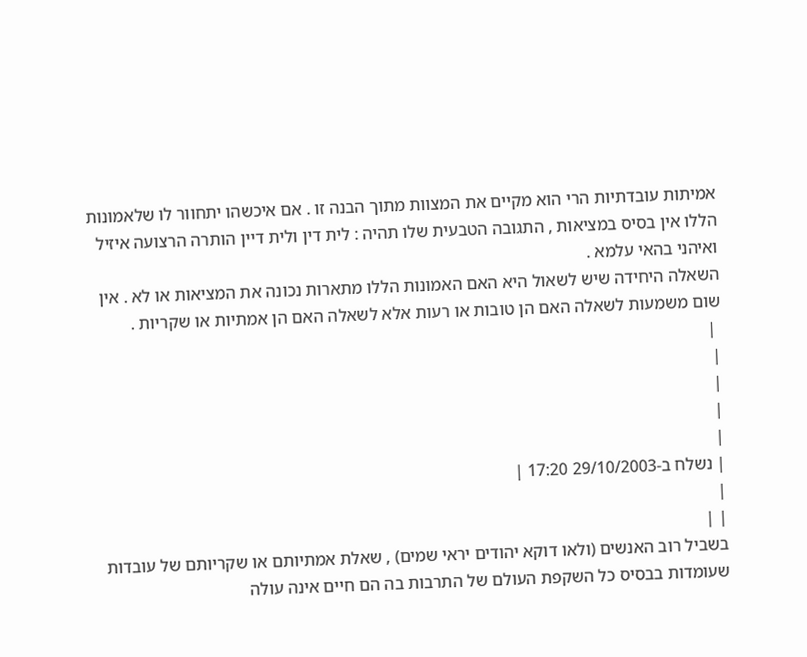אמיתות עובדתיות הרי הוא מקיים את המצוות מתוך הבנה זו . אם איכשהו יתחוור לו שלאמונות הללו אין בסיס במציאות , התגובה הטבעית שלו תהיה : לית דין ולית דיין הותרה הרצועה איזיל ואיהני בהאי עלמא .
השאלה היחידה שיש לשאול היא האם האמונות הללו מתארות נכונה את המציאות או לא . אין שום משמעות לשאלה האם הן טובות או רעות אלא לשאלה האם הן אמתיות או שקריות .
 |
|
|
|
|
| נשלח ב-29/10/2003 17:20 |
|
| |
בשביל רוב האנשים (ולאו דוקא יהודים יראי שמים) , שאלת אמתיותם או שקריותם של עובדות שעומדות בבסיס כל השקפת העולם של התרבות בה הם חיים אינה עולה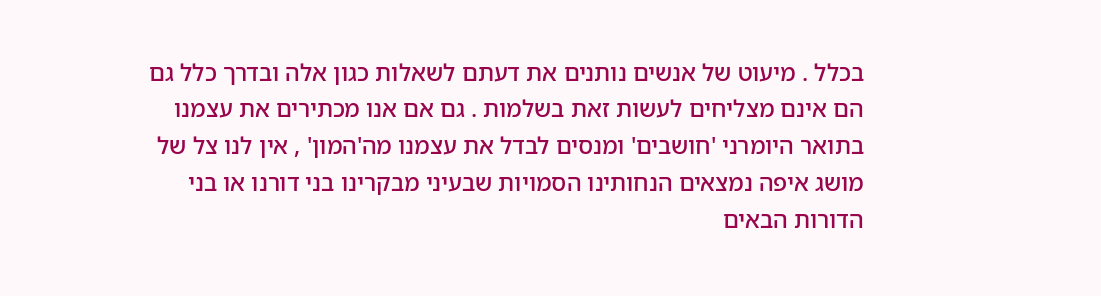בכלל . מיעוט של אנשים נותנים את דעתם לשאלות כגון אלה ובדרך כלל גם הם אינם מצליחים לעשות זאת בשלמות . גם אם אנו מכתירים את עצמנו בתואר היומרני 'חושבים' ומנסים לבדל את עצמנו מה'המון' , אין לנו צל של מושג איפה נמצאים הנחותינו הסמויות שבעיני מבקרינו בני דורנו או בני הדורות הבאים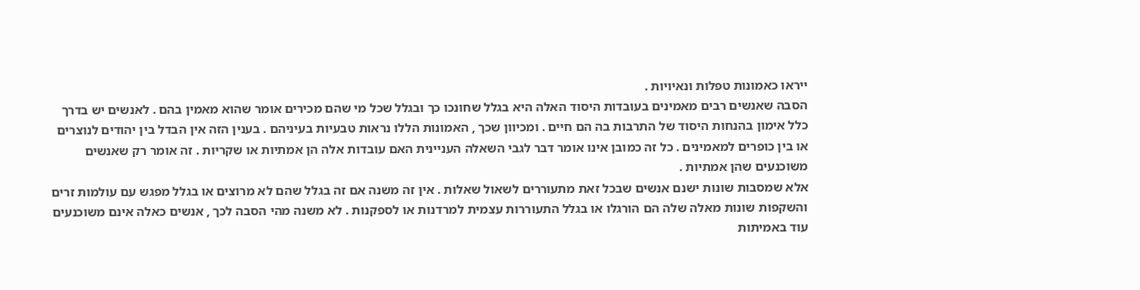ייראו כאמונות טפלות ונאיויות .
הסבה שאנשים רבים מאמינים בעובדות היסוד האלה היא בגלל שחונכו כך ובגלל שכל מי שהם מכירים אומר שהוא מאמין בהם . לאנשים יש בדרך כלל אימון בהנחות היסוד של התרבות בה הם חיים . ומכיוון שכך , האמונות הללו נראות טבעיות בעיניהם . בענין הזה אין הבדל בין יהודים לנוצרים או בין כופרים למאמינים . כל זה כמובן אינו אומר דבר לגבי השאלה העניינית האם עובדות אלה הן אמתיות או שקריות . זה אומר רק שאנשים משוכנעים שהן אמתיות .
אלא שמסבות שונות ישנם אנשים שבכל זאת מתעוררים לשאול שאלות . אין זה משנה אם זה בגלל שהם לא מרוצים או בגלל מפגש עם עולמות זרים והשקפות שונות מאלה שלה הם הורגלו או בגלל התעוררות עצמית למרדנות או לספקנות . לא משנה מהי הסבה לכך , אנשים כאלה אינם משוכנעים עוד באמיתות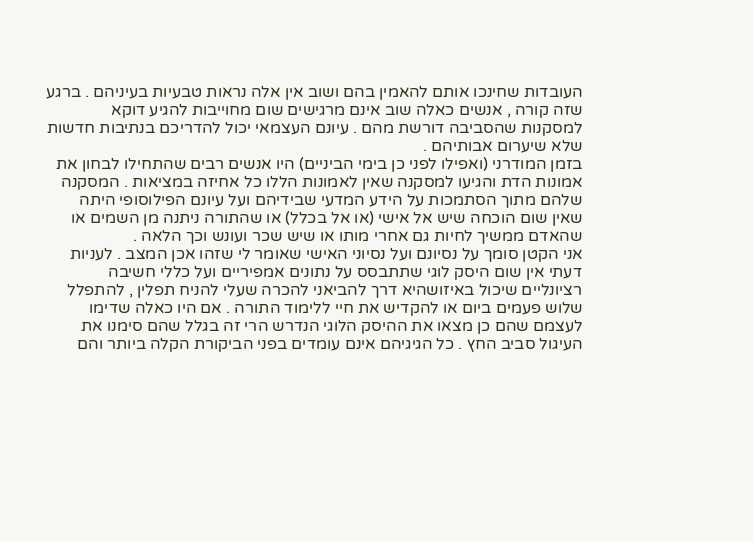העובדות שחינכו אותם להאמין בהם ושוב אין אלה נראות טבעיות בעיניהם . ברגע שזה קורה , אנשים כאלה שוב אינם מרגישים שום מחוייבות להגיע דוקא למסקנות שהסביבה דורשת מהם . עיונם העצמאי יכול להדריכם בנתיבות חדשות שלא שיערום אבותיהם .
בזמן המודרני (ואפילו לפני כן בימי הביניים) היו אנשים רבים שהתחילו לבחון את אמונות הדת והגיעו למסקנה שאין לאמונות הללו כל אחיזה במציאות . המסקנה שלהם מתוך הסתמכות על הידע המדעי שבידיהם ועל עיונם הפילוסופי היתה שאין שום הוכחה שיש אל אישי (או אל בכלל) או שהתורה ניתנה מן השמים או שהאדם ממשיך לחיות גם אחרי מותו או שיש שכר ועונש וכך הלאה .
אני הקטן סומך על נסיונם ועל נסיוני האישי שאומר לי שזהו אכן המצב . לעניות דעתי אין שום היסק לוגי שתתבסס על נתונים אמפיריים ועל כללי חשיבה רציונליים שיכול באיזושהיא דרך להביאני להכרה שעלי להניח תפלין , להתפלל שלוש פעמים ביום או להקדיש את חיי ללימוד התורה . אם היו כאלה שדימו לעצמם שהם כן מצאו את ההיסק הלוגי הנדרש הרי זה בגלל שהם סימנו את העיגול סביב החץ . כל הגיגיהם אינם עומדים בפני הביקורת הקלה ביותר והם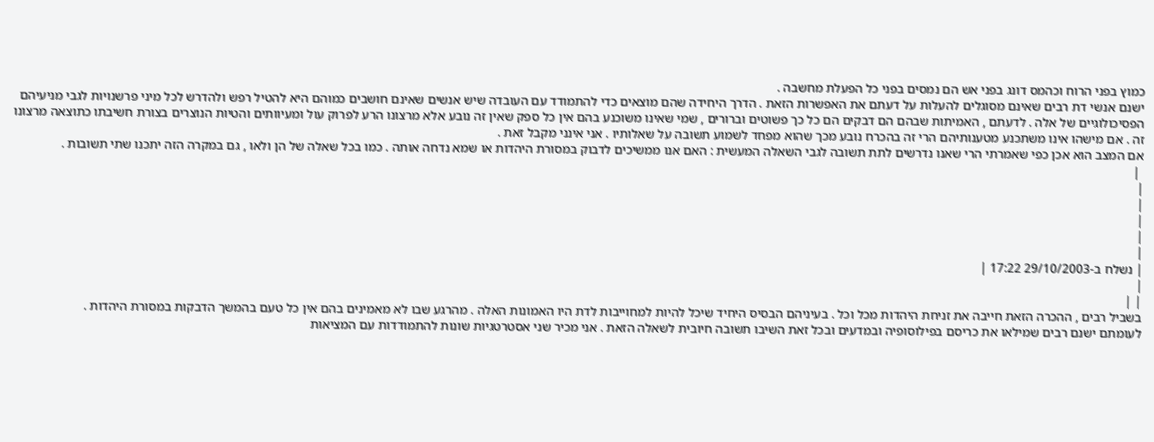כמוץ בפני הרוח וכהמס דונג בפני אש הם נמסים בפני כל הפעלת מחשבה .
ישנם אנשי דת רבים שאינם מסוגלים להעלות על דעתם את האפשרות הזאת . הדרך היחידה שהם מוצאים כדי להתמודד עם העובדה שיש אנשים שאינם חושבים כמוהם היא להטיל רפש ולהדרש לכל מיני פרשנויות לגבי מניעיהם הפסיכולוגיים של אלה . לדעתם , האמיתות שבהם הם דבקים הם כל כך פשוטים וברורים , שמי שאינו משוכנע בהם אין כל ספק שאין זה נובע אלא מרצונו הרע לפרוק עול ומעיוותים והטיות הנוצרים בצורת חשיבתו כתוצאה מרצונו זה . אם מישהו אינו משתכנע מטענותיהם הרי זה בהכרח נובע מכך שהוא מפחד לשמוע תשובה על שאלותיו . אני אינני מקבל זאת .
אם המצב הוא אכן כפי שאמרתי הרי שאנו נדרשים לתת תשובה לגבי השאלה המעשית : האם אנו ממשיכים לדבוק במסורת היהדות או שמא נדחה אותה . כמו בכל שאלה של הן ולאו , גם במקרה הזה יתכנו שתי תשובות .
 |
|
|
|
|
|
| נשלח ב-29/10/2003 17:22 |
|
| |
בשביל רבים , ההכרה הזאת חייבה את זניחת היהדות מכל וכל . בעיניהם הבסיס היחיד שיכל להיות למחוייבות לדת היו האמונות האלה . מהרגע שבו לא מאמינים בהם אין כל טעם בהמשך הדבקות במסורת היהדות .
לעומתם ישנם רבים שמילאו את כריסם בפילוסופיה ובמדעים ובכל זאת השיבו תשובה חיובית לשאלה הזאת . אני מכיר שני אסטרטגיות שונות להתמודדות עם המציאות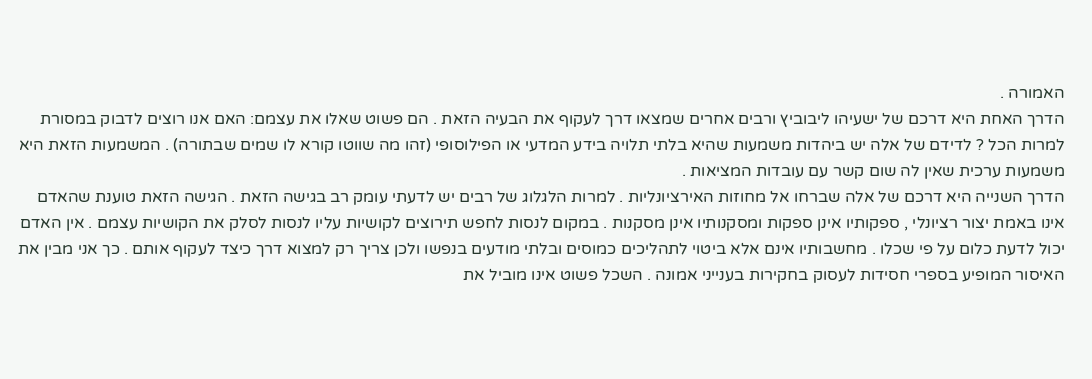האמורה .
הדרך האחת היא דרכם של ישעיהו ליבוביץ ורבים אחרים שמצאו דרך לעקוף את הבעיה הזאת . הם פשוט שאלו את עצמם: האם אנו רוצים לדבוק במסורת למרות הכל ? לדידם של אלה יש ביהדות משמעות שהיא בלתי תלויה בידע המדעי או הפילוסופי (זהו מה שווטו קורא לו שמים שבתורה) . המשמעות הזאת היא משמעות ערכית שאין לה שום קשר עם עובדות המציאות .
הדרך השנייה היא דרכם של אלה שברחו אל מחוזות האירציונליות . למרות הלגלוג של רבים יש לדעתי עומק רב בגישה הזאת . הגישה הזאת טוענת שהאדם אינו באמת יצור רציונלי , ספקותיו אינן ספקות ומסקנותיו אינן מסקנות . במקום לנסות לחפש תירוצים לקושיות עליו לנסות לסלק את הקושיות עצמם . אין האדם יכול לדעת כלום על פי שכלו . מחשבותיו אינם אלא ביטוי לתהליכים כמוסים ובלתי מודעים בנפשו ולכן צריך רק למצוא דרך כיצד לעקוף אותם . כך אני מבין את האיסור המופיע בספרי חסידות לעסוק בחקירות בענייני אמונה . השכל פשוט אינו מוביל את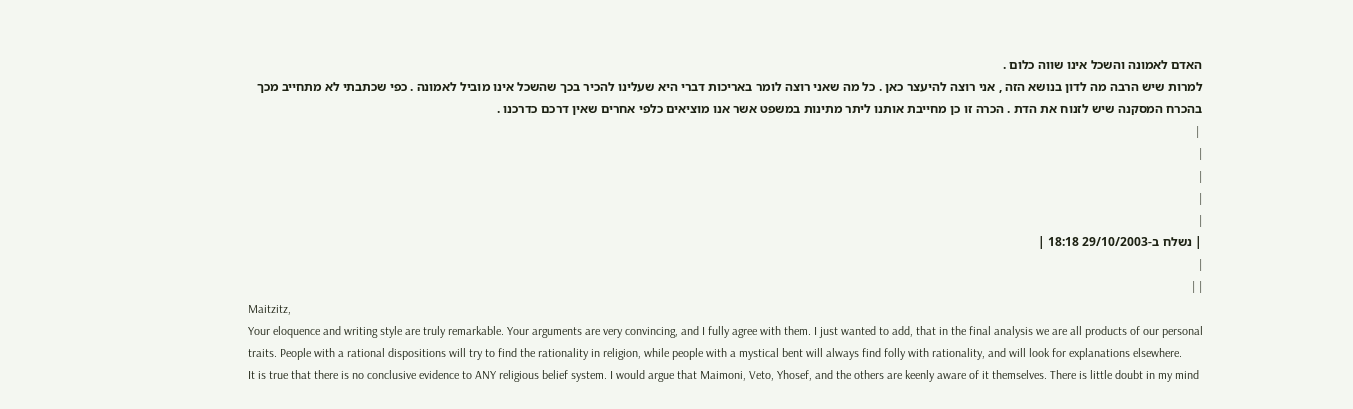האדם לאמונה והשכל אינו שווה כלום .
למרות שיש הרבה מה לדון בנושא הזה , אני רוצה להיעצר כאן . כל מה שאני רוצה לומר באריכות דברי היא שעלינו להכיר בכך שהשכל אינו מוביל לאמונה . כפי שכתבתי לא מתחייב מכך בהכרח המסקנה שיש לזנוח את הדת . הכרה זו כן מחייבת אותנו ליתר מתינות במשפט אשר אנו מוציאים כלפי אחרים שאין דרכם כדרכנו .
 |
|
|
|
|
| נשלח ב-29/10/2003 18:18 |
|
| |
Maitzitz,
Your eloquence and writing style are truly remarkable. Your arguments are very convincing, and I fully agree with them. I just wanted to add, that in the final analysis we are all products of our personal traits. People with a rational dispositions will try to find the rationality in religion, while people with a mystical bent will always find folly with rationality, and will look for explanations elsewhere.
It is true that there is no conclusive evidence to ANY religious belief system. I would argue that Maimoni, Veto, Yhosef, and the others are keenly aware of it themselves. There is little doubt in my mind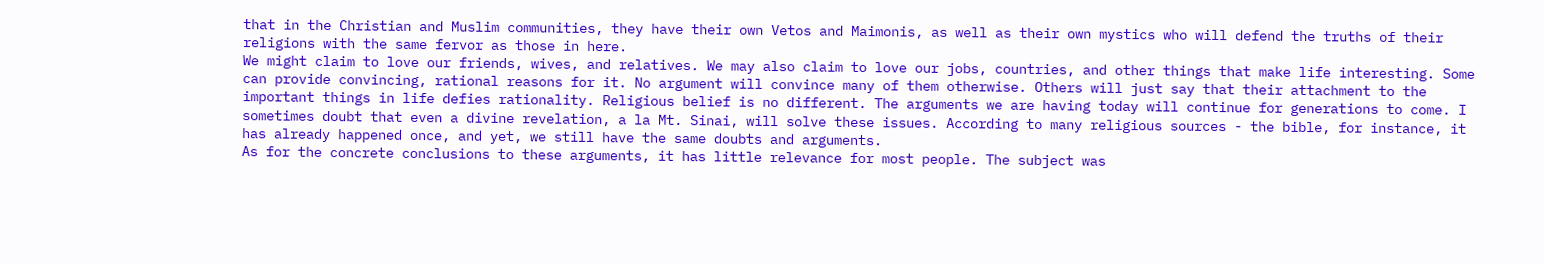that in the Christian and Muslim communities, they have their own Vetos and Maimonis, as well as their own mystics who will defend the truths of their religions with the same fervor as those in here.
We might claim to love our friends, wives, and relatives. We may also claim to love our jobs, countries, and other things that make life interesting. Some can provide convincing, rational reasons for it. No argument will convince many of them otherwise. Others will just say that their attachment to the important things in life defies rationality. Religious belief is no different. The arguments we are having today will continue for generations to come. I sometimes doubt that even a divine revelation, a la Mt. Sinai, will solve these issues. According to many religious sources - the bible, for instance, it has already happened once, and yet, we still have the same doubts and arguments.
As for the concrete conclusions to these arguments, it has little relevance for most people. The subject was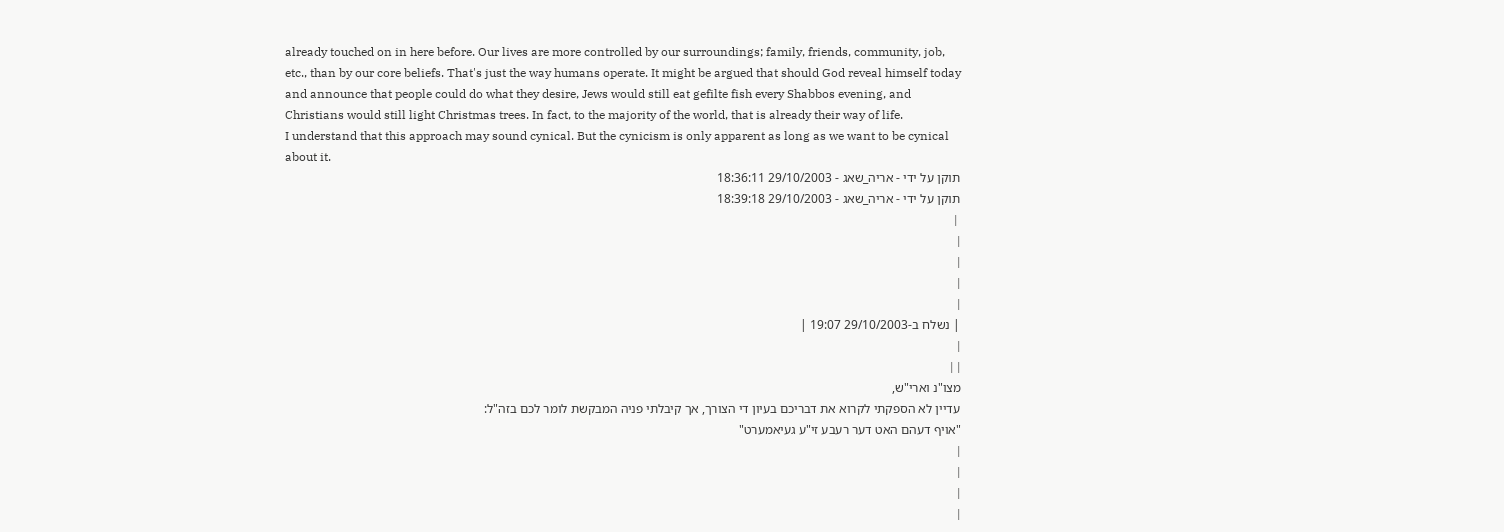already touched on in here before. Our lives are more controlled by our surroundings; family, friends, community, job, etc., than by our core beliefs. That's just the way humans operate. It might be argued that should God reveal himself today and announce that people could do what they desire, Jews would still eat gefilte fish every Shabbos evening, and Christians would still light Christmas trees. In fact, to the majority of the world, that is already their way of life.
I understand that this approach may sound cynical. But the cynicism is only apparent as long as we want to be cynical about it.
תוקן על ידי - אריה_שאג - 29/10/2003 18:36:11
תוקן על ידי - אריה_שאג - 29/10/2003 18:39:18
 |
|
|
|
|
| נשלח ב-29/10/2003 19:07 |
|
| |
מצו"נ וארי"ש,
עדיין לא הספקתי לקרוא את דבריכם בעיון די הצורך, אך קיבלתי פניה המבקשת לומר לכם בזה"ל:
"אויף דעהם האט דער רעבע זי"ע געיאמערט"
|
|
|
|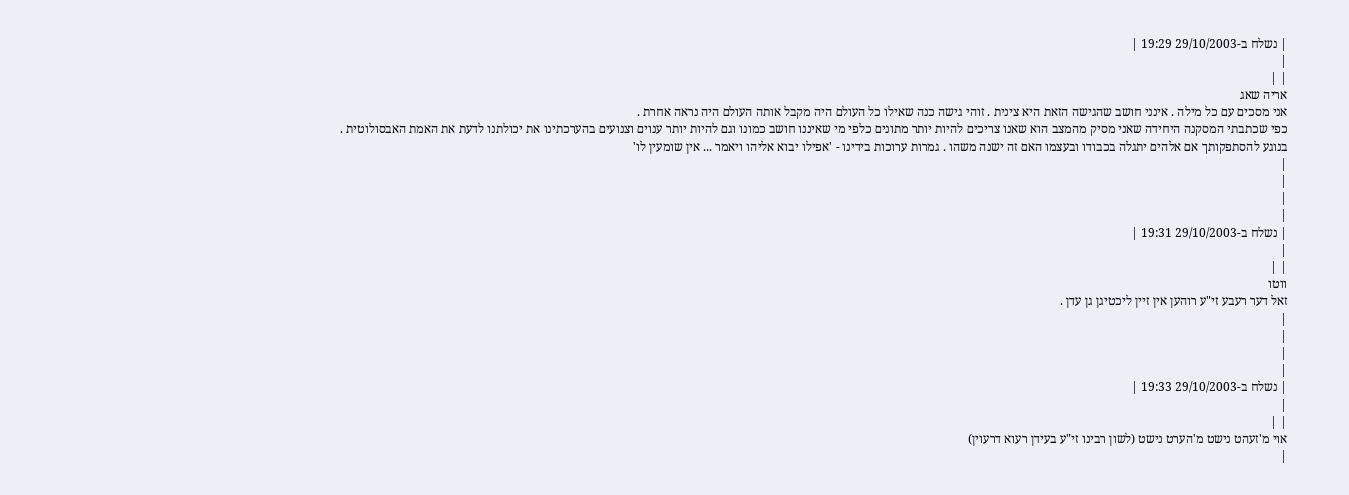| נשלח ב-29/10/2003 19:29 |
|
| |
אריה שאג
אני מסכים עם כל מילה . אינני חושב שהגישה הזאת היא צינית . זוהי גישה כנה שאילו כל העולם היה מקבל אותה העולם היה נראה אחרת .
כפי שכתבתי המסקנה היחידה שאני מסיק מהמצב הוא שאנו צריכים להיות יותר מתונים כלפי מי שאיננו חושב כמונו וגם להיות יותר ענוים וצנועים בהערכתינו את יכולתנו לדעת את האמת האבסולוטית .
בנוגע להסתפקותך אם אלהים יתגלה בכבודו ובעצמו האם זה ישנה משהו . גמרות ערוכות בידינו - 'אפילו יבוא אליהו ויאמר ... אין שומעין לו'
|
|
|
|
| נשלח ב-29/10/2003 19:31 |
|
| |
ווטו
זאל דער רעבע זי"ע רוהען אין זיין ליכטיגן גן עדן .
|
|
|
|
| נשלח ב-29/10/2003 19:33 |
|
| |
אוי מ'זעהט נישט מ'הערט נישט (לשון רבינו זי"ע בעידן רעוא דרעוין)
|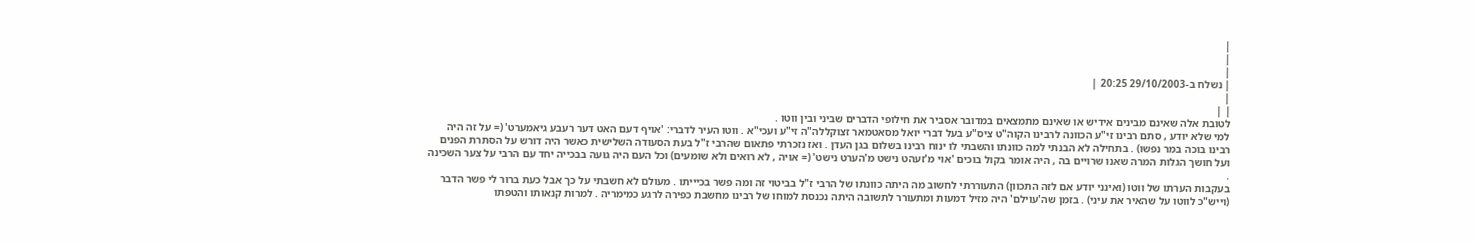|
|
|
| נשלח ב-29/10/2003 20:25 |
|
| |
לטובת אלה שאינם מבינים אידיש או שאינם מתמצאים במדובר אסביר את חילופי הדברים שביני ובין ווטו .
למי שלא יודע , סתם רבינו זי"ע הכוונה לרבינו הקוה"ט ציס"ע בעל דברי יואל מסאטמאר זצוקללה"ה זי"ע ועכי"א . ווטו העיר לדברי: 'אויף דעם האט דער רעבע גיאמערט' (= על זה היה רבינו בוכה במר נפשו) . בתחילה לא הבנתי למה כוונתו והשבתי לו ינוח רבינו בשלום בגן העדן . ואז נזכרתי פתאום שהרבי ז"ל בעת הסעודה השלישית כאשר היה דורש על הסתרת הפנים ועל חושך הגלות המרה שאנו שרויים בה , היה אומר בקול בוכים 'אוי מ'זעהט נישט מ'הערט נישט' (= אויה , לא רואים ולא שומעים) וכל העם היה גועה בבכייה יחד עם הרבי על צער השכינה .
בעקבות הערתו של ווטו (ואינני יודע אם לזה התכוון) התעוררתי לחשוב מה היתה כוונתו של הרבי ז"ל בביטוי זה ומה פשר בכיייתו . מעולם לא חשבתי על כך אבל כעת ברור לי פשר הדבר (וייש"כ לווטו על שהאיר את עיני) . בזמן שה'עוילם' היה מזיל דמעות ומתעורר לתשובה היתה נכנסת למוחו של רבינו מחשבת כפירה לרגע כמימריה . למרות קנאותו והטפתו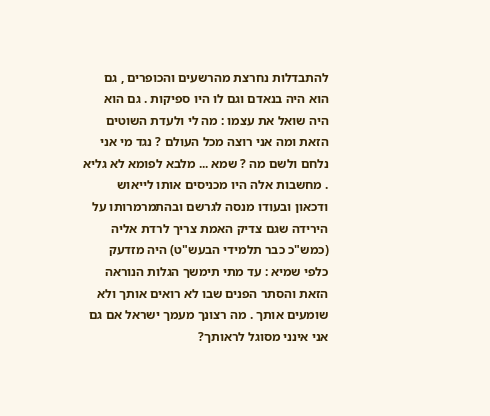להתבדלות נחרצת מהרשעים והכופרים , גם הוא היה בנאדם וגם לו היו ספיקות . גם הוא היה שואל את עצמו : מה לי ולעדת השוטים הזאת ומה אני רוצה מכל העולם ? נגד מי אני נלחם ולשם מה ? שמא ... מלבא לפומא לא גליא . מחשבות אלה היו מכניסים אותו לייאוש ודכאון ובעודו מנסה לגרשם ובהתמרמרותו על הירידה שגם צדיק האמת צריך לרדת אליה (כמש"כ כבר תלמידי הבעש"ט) היה מזדעק כלפי שמיא : עד מתי תימשך הגלות הנוראה הזאת והסתר הפנים שבו לא רואים אותך ולא שומעים אותך . מה רצונך מעמך ישראל אם גם אני אינני מסוגל לראותך?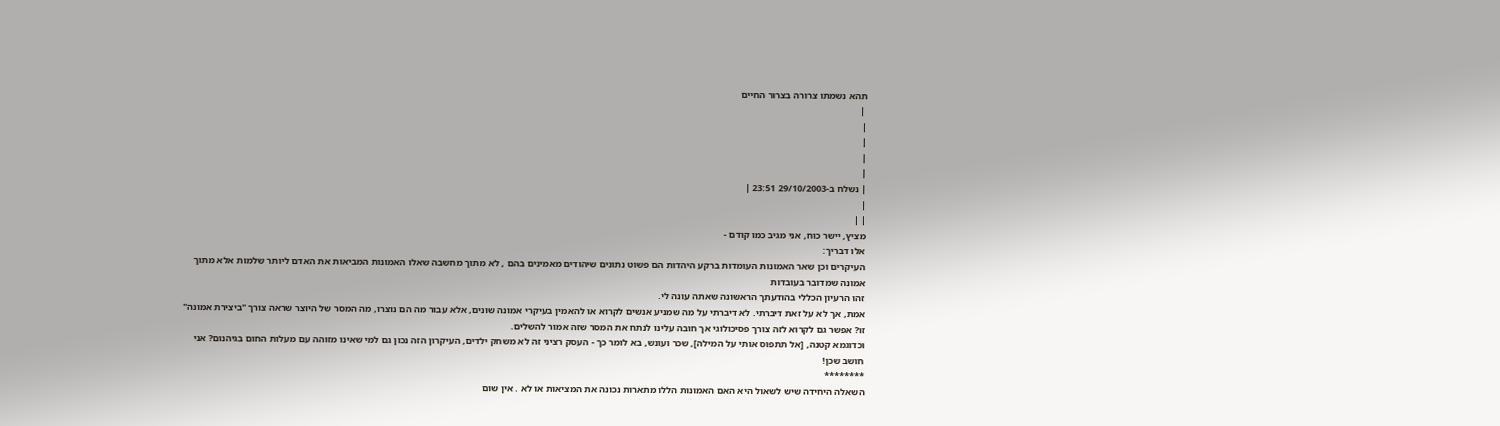תהא נשמתו צרורה בצרור החיים
 |
|
|
|
|
| נשלח ב-29/10/2003 23:51 |
|
| |
מציץ, יישר כוח, אני מגיב כמו קודם -
אלו דבריך:
העיקרים וכן שאר האמונות העומדות ברקע היהדות הם פשוט נתונים שיהודים מאמינים בהם , לא מתוך מחשבה שאלו האמונות המביאות את האדם ליותר שלמות אלא מתוך אמונה שמדובר בעובדות
זהו הרעיון הכללי בהודעתך הראשונה שאתה עונה לי.
אמת, אך לא על זאת דיברתי. לא דיברתי על מה שמניע אנשים לקרוא או להאמין בעיקרי אמונה שונים, אלא עבור מה הם נוצרו, מה המסר של היוצר שראה צורך "ביצירת אמונה" זו? אפשר גם לקרוא לזה צורך פסיכולוגי אך חובה עלינו לנתח את המסר שזה אמור להשלים.
וכדוגמא קטנה, [אל תתפוס אותי על המילה], שכר ועונש, בא לומר כך - העסק רציני זה לא משחק ילדים, העיקרון הזה נכון גם למי שאינו מזוהה עם מעלות החום בגיהנום? אני חושב שכן!
********
השאלה היחידה שיש לשאול היא האם האמונות הללו מתארות נכונה את המציאות או לא . אין שום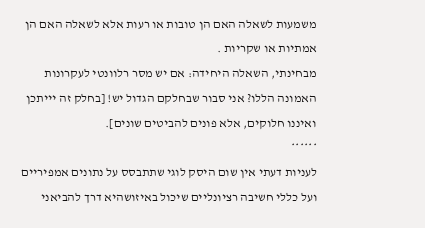משמעות לשאלה האם הן טובות או רעות אלא לשאלה האם הן אמתיות או שקריות .
מבחינתי, השאלה היחידה: אם יש מסר רלוונטי לעקרונות האמונה הללו? אני סבור שבחלקם הגדול יש! [בחלק זה יייתכן ואיננו חלוקים, אלא פונים להביטים שונים].
******
לעניות דעתי אין שום היסק לוגי שתתבסס על נתונים אמפיריים ועל כללי חשיבה רציונליים שיכול באיזושהיא דרך להביאני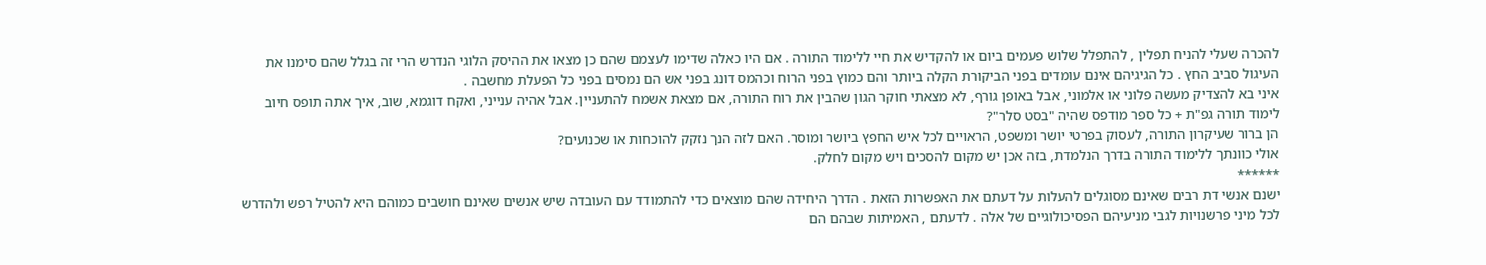להכרה שעלי להניח תפלין , להתפלל שלוש פעמים ביום או להקדיש את חיי ללימוד התורה . אם היו כאלה שדימו לעצמם שהם כן מצאו את ההיסק הלוגי הנדרש הרי זה בגלל שהם סימנו את העיגול סביב החץ . כל הגיגיהם אינם עומדים בפני הביקורת הקלה ביותר והם כמוץ בפני הרוח וכהמס דונג בפני אש הם נמסים בפני כל הפעלת מחשבה .
איני בא להצדיק מעשה פלוני או אלמוני, אבל באופן גורף, לא מצאתי חוקר הגון שהבין את רוח התורה, אם מצאת אשמח להתעניין. אבל אהיה ענייני, ואקח דוגמא, שוב, איך אתה תופס חיוב לימוד תורה גפ"ת + כל ספר מודפס שהיה "בסט סלר"?
הן ברור שעיקרון התורה, לעסוק בפרטי יושר ומשפט, הראויים לכל איש החפץ ביושר ומוסר. האם לזה הנך נזקק להוכחות או שכנועים?
אולי כוונתך ללימוד התורה בדרך הנלמדת, בזה אכן יש מקום להסכים ויש מקום לחלק.
******
ישנם אנשי דת רבים שאינם מסוגלים להעלות על דעתם את האפשרות הזאת . הדרך היחידה שהם מוצאים כדי להתמודד עם העובדה שיש אנשים שאינם חושבים כמוהם היא להטיל רפש ולהדרש לכל מיני פרשנויות לגבי מניעיהם הפסיכולוגיים של אלה . לדעתם , האמיתות שבהם הם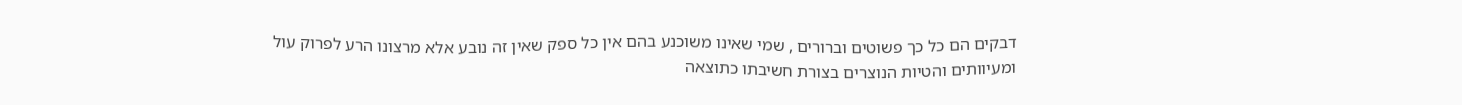דבקים הם כל כך פשוטים וברורים , שמי שאינו משוכנע בהם אין כל ספק שאין זה נובע אלא מרצונו הרע לפרוק עול ומעיוותים והטיות הנוצרים בצורת חשיבתו כתוצאה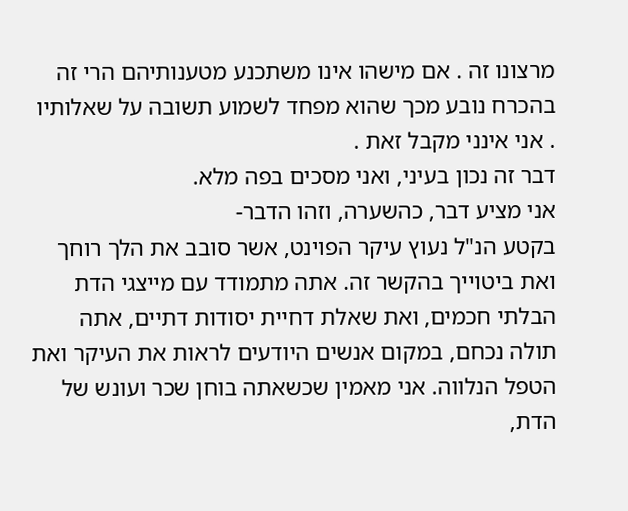מרצונו זה . אם מישהו אינו משתכנע מטענותיהם הרי זה בהכרח נובע מכך שהוא מפחד לשמוע תשובה על שאלותיו . אני אינני מקבל זאת .
דבר זה נכון בעיני, ואני מסכים בפה מלא.
אני מציע דבר, כהשערה, וזהו הדבר-
בקטע הנ"ל נעוץ עיקר הפוינט, אשר סובב את הלך רוחך ואת ביטוייך בהקשר זה. אתה מתמודד עם מייצגי הדת הבלתי חכמים, ואת שאלת דחיית יסודות דתיים, אתה תולה נכחם, במקום אנשים היודעים לראות את העיקר ואת הטפל הנלווה. אני מאמין שכשאתה בוחן שכר ועונש של הדת,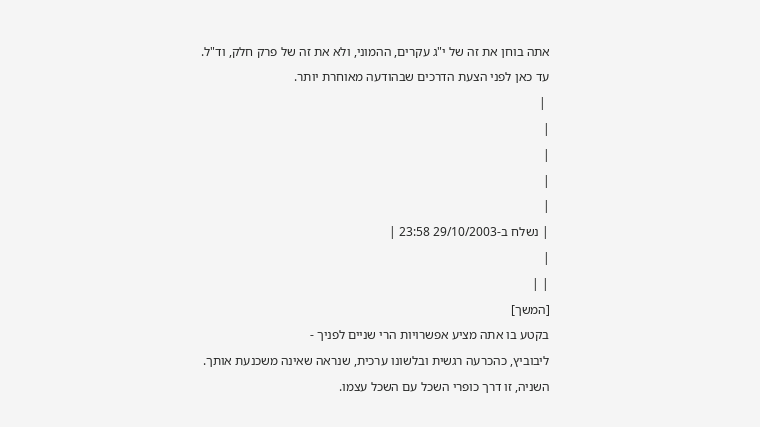אתה בוחן את זה של י"ג עקרים, ההמוני, ולא את זה של פרק חלק, וד"ל.
עד כאן לפני הצעת הדרכים שבהודעה מאוחרת יותר.
 |
|
|
|
|
| נשלח ב-29/10/2003 23:58 |
|
| |
[המשך]
בקטע בו אתה מציע אפשרויות הרי שניים לפניך -
ליבוביץ, כהכרעה רגשית ובלשונו ערכית, שנראה שאינה משכנעת אותך.
השניה, זו דרך כופרי השכל עם השכל עצמו.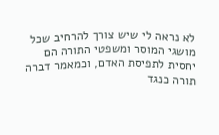לא נראה לי שיש צורך להרחיב שכל מושגי המוסר ומשפטי התורה הם יחסית לתפיסת האדם, וכמאמר דברה תורה כנגד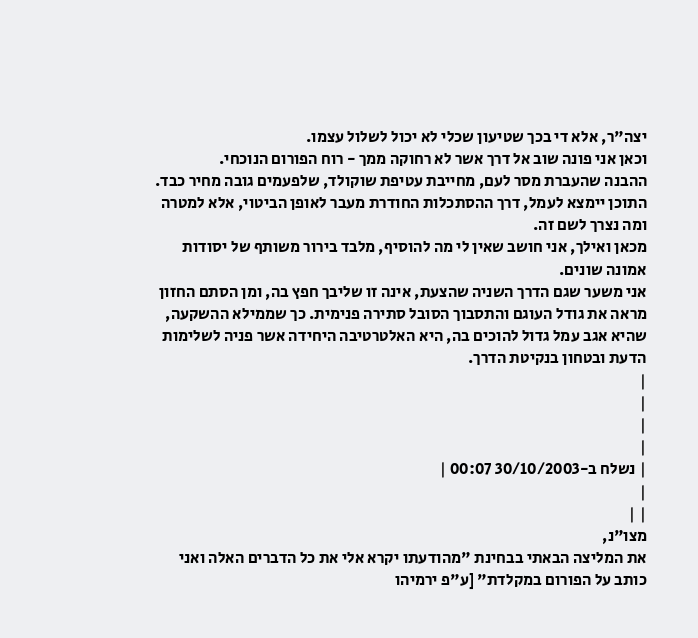יצה"ר, אלא די בכך שטיעון שכלי לא יכול לשלול עצמו.
וכאן אני פונה שוב אל דרך אשר לא רחוקה ממך - רוח הפורום הנוכחי.
ההבנה שהעברת מסר לעם, מחייבת עטיפת שוקולד, שלפעמים גובה מחיר כבד. התוכן יימצא לעמל, דרך ההסתכלות החודרת מעבר לאופן הביטוי, אלא למטרה ומה נצרך לשם זה.
מכאן ואילך, אני חושב שאין לי מה להוסיף, מלבד בירור משותף של יסודות אמונה שונים.
אני משער שגם הדרך השניה שהצעת, אינה זו שליבך חפץ בה, ומן הסתם החזון מראה את גודל העוגם והתסבוך הסובל סתירה פנימית. כך שממילא ההשקעה, שהיא אגב עמל גדול להוכים בה, היא האלטרטיבה היחידה אשר פניה לשלימות הדעת ובטחון בנקיטת הדרך.
|
|
|
|
| נשלח ב-30/10/2003 00:07 |
|
| |
מצו"נ,
את המליצה הבאתי בבחינת "מהודעתו יקרא אלי את כל הדברים האלה ואני כותב על הפורום במקלדת" [ע"פ ירמיהו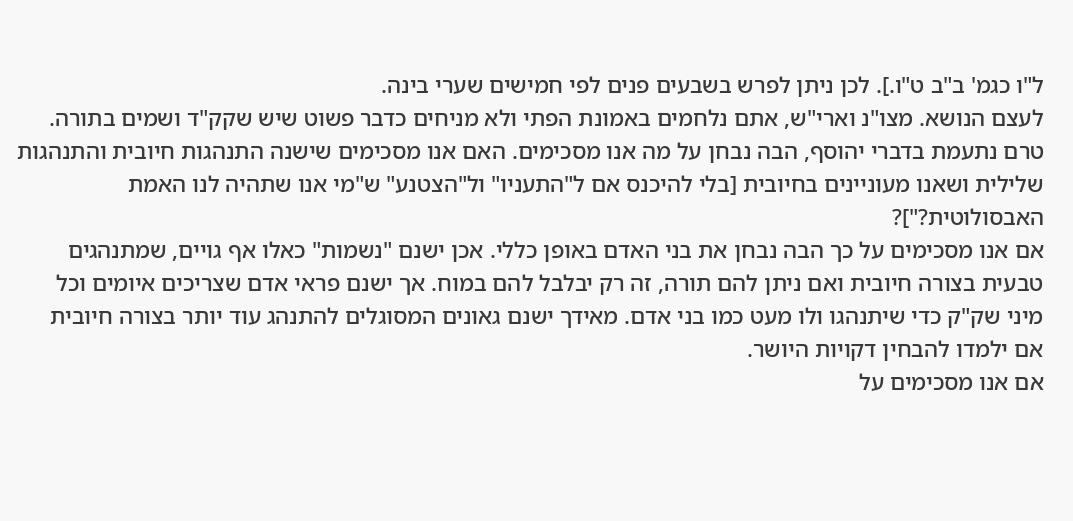ל"ו כגמ' ב"ב ט"ו.]. לכן ניתן לפרש בשבעים פנים לפי חמישים שערי בינה.
לעצם הנושא. מצו"נ וארי"ש, אתם נלחמים באמונת הפתי ולא מניחים כדבר פשוט שיש שקק"ד ושמים בתורה.
טרם נתעמת בדברי יהוסף, הבה נבחן על מה אנו מסכימים. האם אנו מסכימים שישנה התנהגות חיובית והתנהגות שלילית ושאנו מעוניינים בחיובית [בלי להיכנס אם ל"התעניו" ול"הצטנע" ש"מי אנו שתהיה לנו האמת האבסולוטית?"]?
אם אנו מסכימים על כך הבה נבחן את בני האדם באופן כללי. אכן ישנם "נשמות" כאלו אף גויים, שמתנהגים טבעית בצורה חיובית ואם ניתן להם תורה, זה רק יבלבל להם במוח. אך ישנם פראי אדם שצריכים איומים וכל מיני שק"ק כדי שיתנהגו ולו מעט כמו בני אדם. מאידך ישנם גאונים המסוגלים להתנהג עוד יותר בצורה חיובית אם ילמדו להבחין דקויות היושר.
אם אנו מסכימים על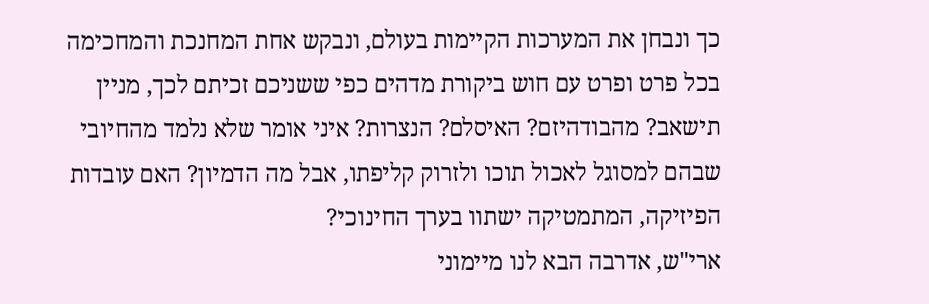כך ונבחן את המערכות הקיימות בעולם, ונבקש אחת המחנכת והמחכימה בכל פרט ופרט עם חוש ביקורת מדהים כפי ששניכם זכיתם לכך, מניין תישאב? מהבודהיזם? האיסלם? הנצרות? איני אומר שלא נלמד מהחיובי שבהם למסוגל לאכול תוכו ולזרוק קליפתו, אבל מה הדמיון? האם עובדות הפיזיקה, המתמטיקה ישתוו בערך החינוכי?
ארי"ש, אדרבה הבא לנו מיימוני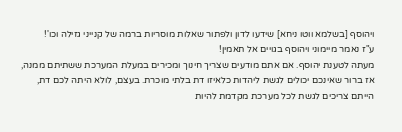ויהוסף [בשלמא ווטו ניחא] שידעו לדון ולפתור שאלות מוסריות ברמה של קנייני גזילה וכו'!
ע"ז נאמר מיימוני ויהוסף בגויים אל תאמין!
מעתה לטענת יהוסף. אם אתם מודעים שצריך חינוך ומכירים במעלת המערכת ששתיתם ממנה, אז ברור שאינכם יכולים לגשת ליהדות כלאיזו דת בלתי מוכרת. בעצם, לולא היתה לכם דת, הייתם צריכים לגשת לכל מערכת מקדמת להיות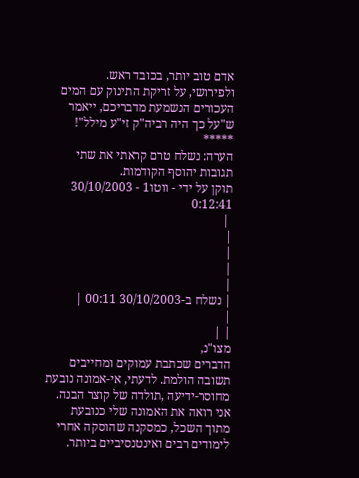אדם טוב יותר, בכובד ראש.
ולפירושי, על זריקת התינוק עם המים העכורים הנשמעת מדבריכם, ייאמר ש"על כך היה רביה"ק זי"ע מילל"!
*****
הערה: נשלח טרם קראתי את שתי תגובות יהוסף הקודמות.
תוקן על ידי - ווטו1 - 30/10/2003 0:12:41
 |
|
|
|
|
| נשלח ב-30/10/2003 00:11 |
|
| |
מצו"נ,
הדברים שכתבת עמוקים ומחייבים תשובה הולמת. לדעתי, אי-אמונה נובעת מחוסר-ידיעה ,תולדה של קוצר הבנה. אני רואה את האמונה שלי כנובעת מתוך השכל, כמסקנה שהוסקה אחרי לימודים רבים ואינטנסיביים ביותר.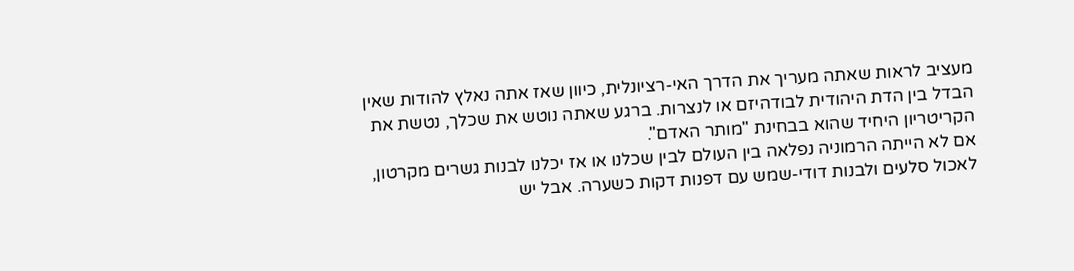מעציב לראות שאתה מעריך את הדרך האי-רציונלית, כיוון שאז אתה נאלץ להודות שאין הבדל בין הדת היהודית לבודהיזם או לנצרות. ברגע שאתה נוטש את שכלך, נטשת את הקריטריון היחיד שהוא בבחינת "מותר האדם".
אם לא הייתה הרמוניה נפלאה בין העולם לבין שכלנו או אז יכלנו לבנות גשרים מקרטון, לאכול סלעים ולבנות דודי-שמש עם דפנות דקות כשערה. אבל יש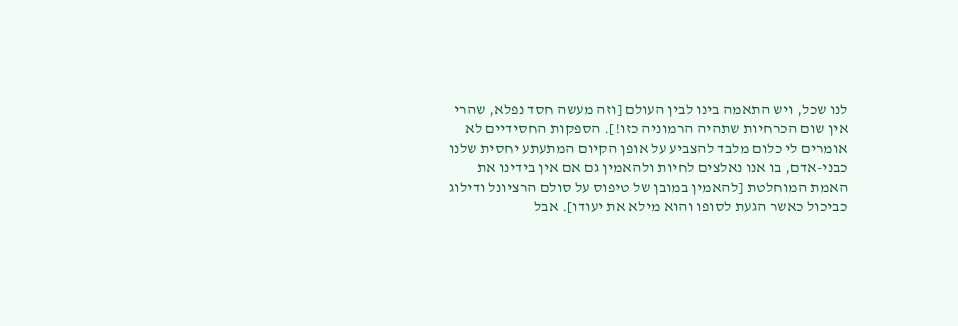לנו שכל, ויש התאמה בינו לבין העולם [וזה מעשה חסד נפלא, שהרי אין שום הכרחיות שתהיה הרמוניה כזו!]. הספקות החסידיים לא אומרים לי כלום מלבד להצביע על אופן הקיום המתעתע יחסית שלנו כבני-אדם, בו אנו נאלצים לחיות ולהאמין גם אם אין בידינו את האמת המוחלטת [להאמין במובן של טיפוס על סולם הרציונל ודילוג כביכול כאשר הגעת לסופו והוא מילא את יעודו]. אבל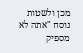מכן ולשטות נוסח "אתה לא מספיק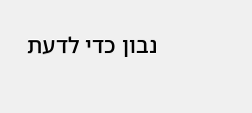נבון כדי לדעת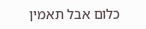כלום אבל תאמין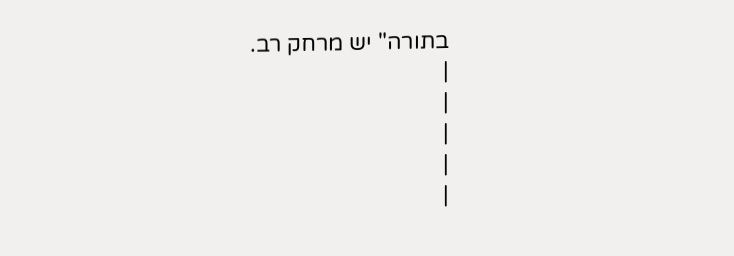בתורה" יש מרחק רב.
|
|
|
|
|